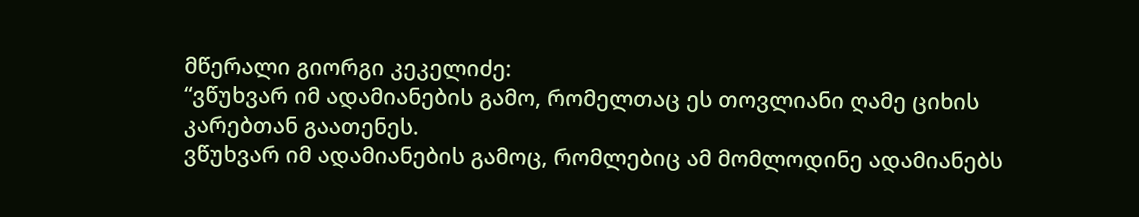მწერალი გიორგი კეკელიძე:
“ვწუხვარ იმ ადამიანების გამო, რომელთაც ეს თოვლიანი ღამე ციხის კარებთან გაათენეს.
ვწუხვარ იმ ადამიანების გამოც, რომლებიც ამ მომლოდინე ადამიანებს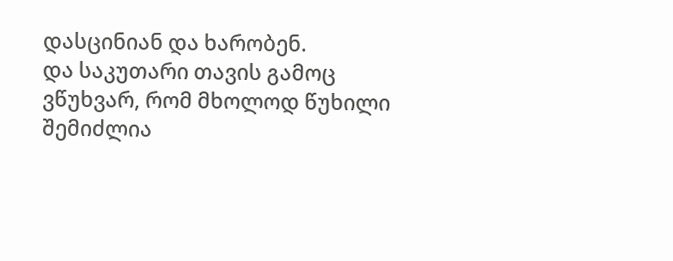დასცინიან და ხარობენ.
და საკუთარი თავის გამოც ვწუხვარ, რომ მხოლოდ წუხილი შემიძლია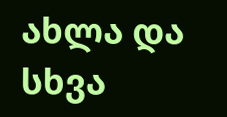ახლა და სხვა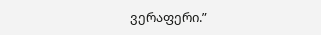ვერაფერი.”